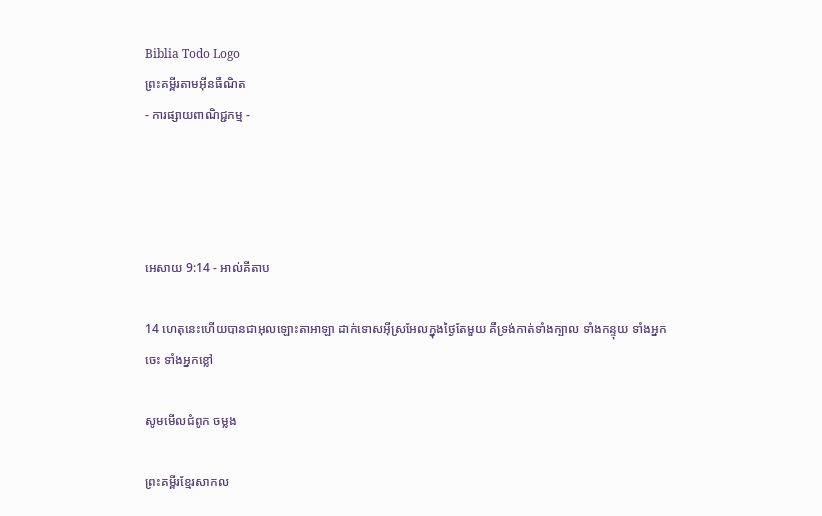Biblia Todo Logo
ព្រះគម្ពីរតាមអ៊ីនធឺណិត
- ការផ្សាយពាណិជ្ជកម្ម -




អេសាយ 9:14 - អាល់គីតាប

14 ហេតុនេះហើយបានជាអុលឡោះ‌តាអាឡា ដាក់ទោសអ៊ីស្រ‌អែលក្នុងថ្ងៃតែមួយ គឺទ្រង់កាត់ទាំងក្បាល ទាំងកន្ទុយ ទាំងអ្នកចេះ ទាំងអ្នកខ្លៅ

សូមមើលជំពូក ចម្លង

ព្រះគម្ពីរខ្មែរសាកល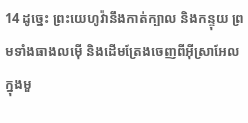14 ដូច្នេះ ព្រះយេហូវ៉ានឹងកាត់ក្បាល និងកន្ទុយ ព្រមទាំងធាងលម៉ើ និងដើមត្រែងចេញពីអ៊ីស្រាអែល ក្នុងមួ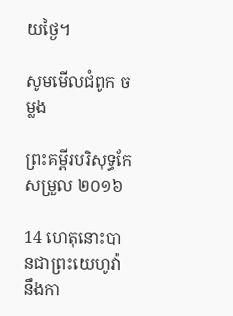យថ្ងៃ។

សូមមើលជំពូក ចម្លង

ព្រះគម្ពីរបរិសុទ្ធកែសម្រួល ២០១៦

14 ហេតុនោះបានជាព្រះ‌យេហូវ៉ានឹងកា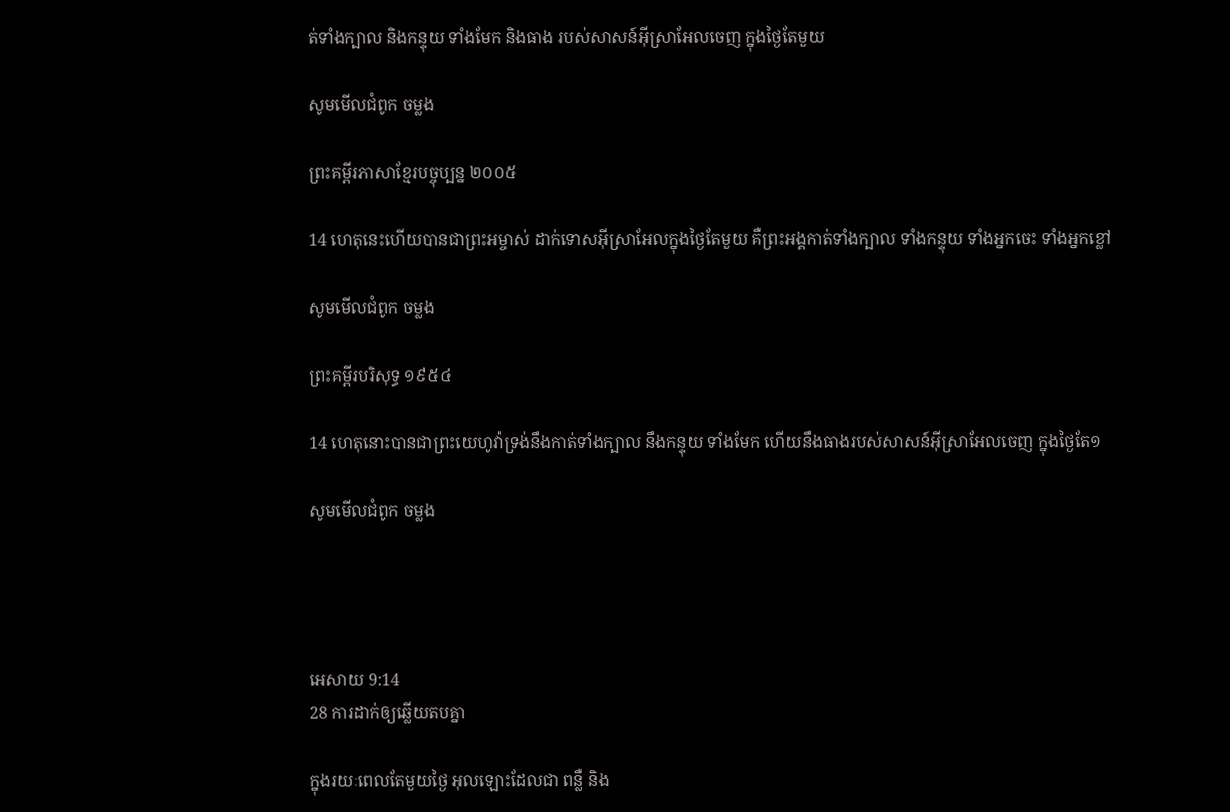ត់ទាំងក្បាល និងកន្ទុយ ទាំងមែក និងធាង របស់សាសន៍អ៊ីស្រា‌អែលចេញ ក្នុងថ្ងៃតែមួយ

សូមមើលជំពូក ចម្លង

ព្រះគម្ពីរភាសាខ្មែរបច្ចុប្បន្ន ២០០៥

14 ហេតុនេះហើយបានជាព្រះ‌អម្ចាស់ ដាក់ទោសអ៊ីស្រា‌អែលក្នុងថ្ងៃតែមួយ គឺព្រះអង្គកាត់ទាំងក្បាល ទាំងកន្ទុយ ទាំងអ្នកចេះ ទាំងអ្នកខ្លៅ

សូមមើលជំពូក ចម្លង

ព្រះគម្ពីរបរិសុទ្ធ ១៩៥៤

14 ហេតុនោះបានជាព្រះ‌យេហូវ៉ាទ្រង់នឹងកាត់ទាំងក្បាល នឹងកន្ទុយ ទាំងមែក ហើយនឹងធាងរបស់សាសន៍អ៊ីស្រាអែលចេញ ក្នុងថ្ងៃតែ១

សូមមើលជំពូក ចម្លង




អេសាយ 9:14
28 ការដាក់ឲ្យឆ្លើយតបគ្នា

ក្នុងរយៈពេលតែមួយថ្ងៃ អុលឡោះដែលជា ពន្លឺ និង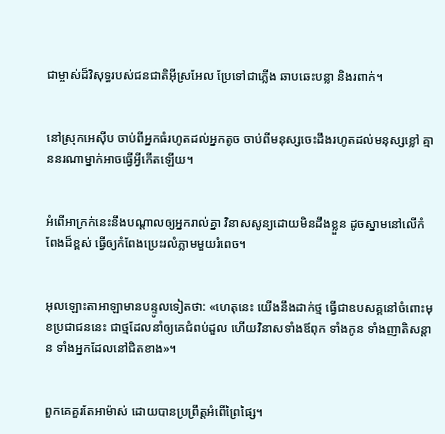ជាម្ចាស់ដ៏‌វិសុទ្ធរបស់ជន‌ជាតិអ៊ីស្រ‌អែល ប្រែទៅជាភ្លើង ឆាប‌ឆេះបន្លា និងរពាក់។


នៅស្រុកអេស៊ីប ចាប់ពីអ្នកធំរហូតដល់អ្នកតូច ចាប់ពីមនុស្សចេះដឹងរហូតដល់មនុស្សខ្លៅ គ្មាននរណាម្នាក់អាចធ្វើអ្វីកើតឡើយ។


អំពើអាក្រក់នេះនឹងបណ្ដាលឲ្យអ្នករាល់គ្នា វិនាសសូន្យដោយមិនដឹងខ្លួន ដូចស្នាមនៅលើកំពែងដ៏ខ្ពស់ ធ្វើឲ្យកំពែងប្រេះរលំភ្លាមមួយរំពេច។


អុលឡោះ‌តាអាឡាមានបន្ទូលទៀតថា: «ហេតុនេះ យើងនឹងដាក់ថ្ម ធ្វើជាឧបសគ្គនៅចំពោះមុខប្រជា‌ជននេះ ជាថ្មដែលនាំឲ្យគេជំពប់ដួល ហើយវិនាសទាំងឪពុក ទាំងកូន ទាំងញាតិ‌សន្ដាន ទាំងអ្នកដែលនៅជិតខាង»។


ពួកគេគួរតែអាម៉ាស់ ដោយបានប្រព្រឹត្តអំពើព្រៃ‌ផ្សៃ។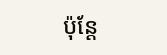ប៉ុន្តែ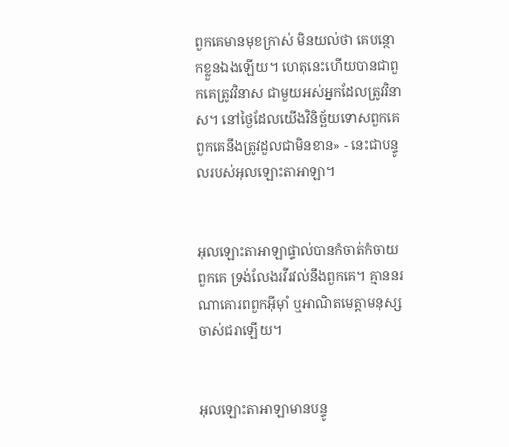ពួកគេមានមុខក្រាស់ មិនយល់ថា គេបន្ថោកខ្លួនឯងឡើយ។ ហេតុនេះហើយបានជាពួកគេត្រូវវិនាស ជាមួយអស់អ្នកដែលត្រូវវិនាស។ នៅថ្ងៃដែលយើងវិនិច្ឆ័យទោសពួកគេ ពួកគេនឹងត្រូវដួលជាមិនខាន» - នេះជាបន្ទូលរបស់អុលឡោះ‌តាអាឡា។


អុលឡោះ‌តាអាឡាផ្ទាល់បានកំចាត់‌កំចាយពួកគេ ទ្រង់លែងរវី‌រវល់នឹងពួកគេ។ គ្មាននរណាគោរពពួកអ៊ីមុាំ ឬអាណិតមេត្តាមនុស្សចាស់ជរាឡើយ។


អុលឡោះ‌តាអាឡាមានបន្ទូ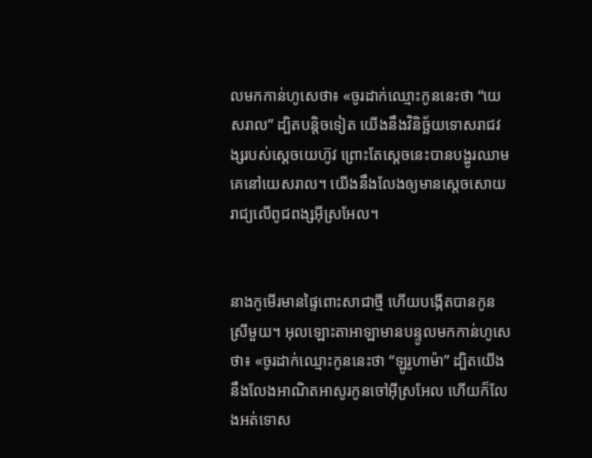លមកកាន់ហូសេថា៖ «ចូរដាក់ឈ្មោះកូននេះថា “យេស‌រាល” ដ្បិតបន្តិចទៀត យើងនឹងវិនិច្ឆ័យទោសរាជ‌វង្សរបស់ស្តេចយេហ៊ូវ ព្រោះតែស្តេចនេះបានបង្ហូរឈាមគេនៅយេស‌រាល។ យើងនឹងលែងឲ្យមានស្តេចសោយរាជ្យលើពូជ‌ពង្សអ៊ីស្រ‌អែល។


នាងកូមើរមានផ្ទៃពោះសាជាថ្មី ហើយបង្កើតបានកូនស្រីមួយ។ អុលឡោះ‌តាអាឡាមានបន្ទូលមកកាន់ហូសេថា៖ «ចូរដាក់ឈ្មោះកូននេះថា “ឡូរូ‌ហាម៉ា” ដ្បិតយើងនឹងលែងអាណិត‌អាសូរកូនចៅអ៊ីស្រ‌អែល ហើយក៏លែងអត់‌ទោស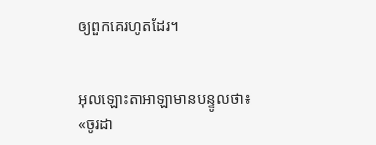ឲ្យពួកគេរហូតដែរ។


អុលឡោះ‌តាអាឡាមានបន្ទូលថា៖ «ចូរដា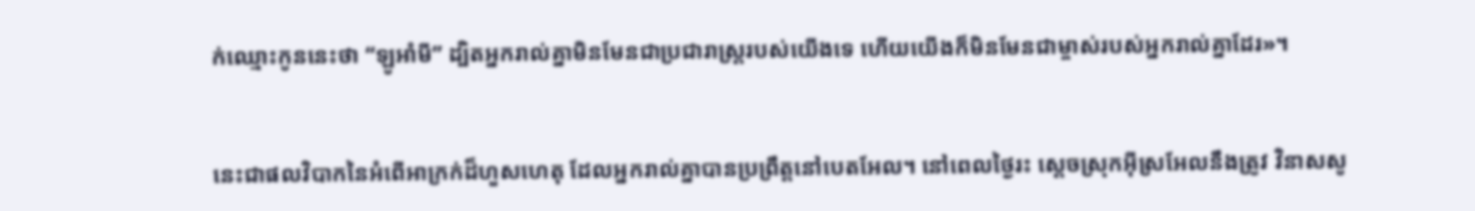ក់ឈ្មោះកូននេះថា “ឡូអាំ‌មី” ដ្បិតអ្នករាល់គ្នាមិនមែនជាប្រជា‌រាស្ដ្ររបស់យើងទេ ហើយយើងក៏មិនមែនជាម្ចាស់របស់អ្នករាល់គ្នាដែរ»។


នេះជាផលវិបាកនៃអំពើអាក្រក់ដ៏ហួសហេតុ ដែលអ្នករាល់គ្នាបានប្រព្រឹត្តនៅបេត‌អែល។ នៅពេលថ្ងៃរះ ស្ដេចស្រុកអ៊ីស្រ‌អែលនឹងត្រូវ វិនាសសូ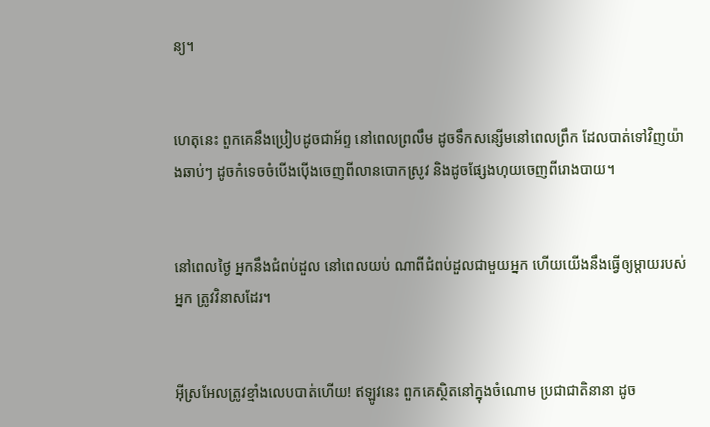ន្យ។


ហេតុនេះ ពួកគេនឹងប្រៀបដូចជាអ័ព្ទ នៅពេលព្រលឹម ដូចទឹកសន្សើមនៅពេលព្រឹក ដែលបាត់ទៅវិញយ៉ាងឆាប់ៗ ដូចកំទេចចំបើងប៉ើងចេញពីលានបោកស្រូវ និងដូចផ្សែងហុយចេញពីរោងបាយ។


នៅពេលថ្ងៃ អ្នកនឹងជំពប់ដួល នៅពេលយប់ ណាពីជំពប់ដួលជាមួយអ្នក ហើយយើងនឹងធ្វើឲ្យម្ដាយរបស់អ្នក ត្រូវវិនាសដែរ។


អ៊ីស្រ‌អែលត្រូវខ្មាំងលេបបាត់ហើយ! ឥឡូវនេះ ពួកគេស្ថិតនៅក្នុងចំណោម ប្រជា‌ជាតិនានា ដូច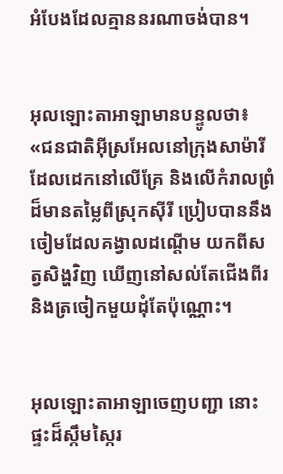អំបែងដែលគ្មាននរណាចង់បាន។


អុលឡោះ‌តាអាឡាមានបន្ទូលថា៖ «ជន‌ជាតិអ៊ីស្រ‌អែលនៅក្រុងសាម៉ារី ដែលដេកនៅលើគ្រែ និងលើកំរាលព្រំ ដ៏មានតម្លៃពីស្រុកស៊ីរី ប្រៀបបាននឹងចៀមដែលគង្វាលដណ្ដើម យកពីសត្វសិង្ហវិញ ឃើញនៅសល់តែជើងពីរ និងត្រចៀកមួយដុំតែប៉ុណ្ណោះ។


អុលឡោះ‌តាអាឡាចេញបញ្ជា នោះផ្ទះដ៏ស្កឹម‌ស្កៃរ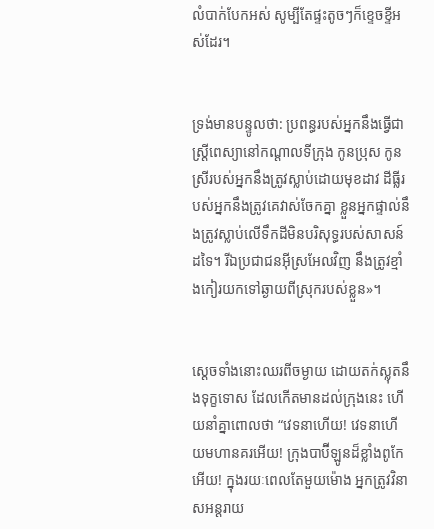លំបាក់បែកអស់ សូម្បីតែផ្ទះតូចៗក៏ខ្ទេច‌ខ្ទីអស់ដែរ។


ទ្រង់មានបន្ទូលថា: ប្រពន្ធរបស់អ្នកនឹងធ្វើជាស្ត្រីពេស្យានៅកណ្ដាលទីក្រុង កូនប្រុស កូនស្រីរបស់អ្នកនឹងត្រូវស្លាប់ដោយមុខដាវ ដីធ្លីរបស់អ្នកនឹងត្រូវគេវាស់ចែកគ្នា ខ្លួនអ្នកផ្ទាល់នឹងត្រូវស្លាប់លើទឹកដីមិនបរិសុទ្ធរបស់សាសន៍ដទៃ។ រីឯប្រជា‌ជនអ៊ីស្រ‌អែលវិញ នឹងត្រូវខ្មាំងកៀរយកទៅឆ្ងាយពីស្រុករបស់ខ្លួន»។


ស្ដេចទាំងនោះឈរពីចម្ងាយ ដោយតក់‌ស្លុតនឹងទុក្ខទោស ដែលកើតមានដល់ក្រុងនេះ ហើយនាំគ្នាពោលថា “វេទនាហើយ! វេទនាហើយមហា‌នគរអើយ! ក្រុងបាប៊ី‌ឡូនដ៏ខ្លាំងពូកែអើយ! ក្នុងរយៈពេលតែមួយម៉ោង អ្នកត្រូវវិនាសអន្ដរាយ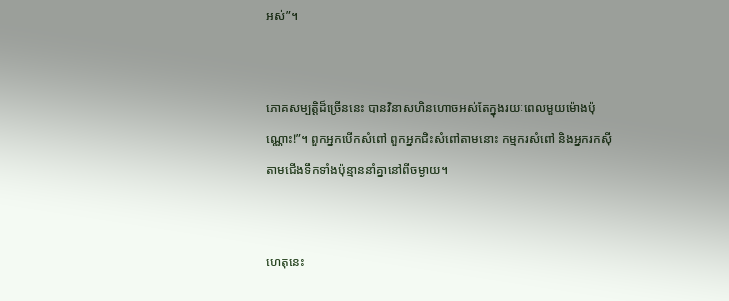អស់”។


ភោគសម្បត្តិដ៏ច្រើននេះ បានវិនាសហិន‌ហោចអស់តែក្នុងរយៈពេលមួយម៉ោងប៉ុណ្ណោះ!”។ ពួកអ្នកបើកសំពៅ ពួកអ្នកជិះសំពៅតាមនោះ កម្មករសំពៅ និងអ្នករកស៊ីតាមជើងទឹកទាំងប៉ុន្មាននាំគ្នានៅពីចម្ងាយ។


ហេតុនេះ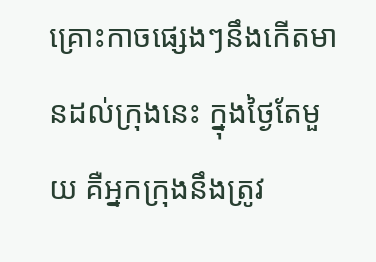គ្រោះកាចផ្សេងៗនឹងកើតមានដល់ក្រុងនេះ ក្នុងថ្ងៃតែមួយ គឺអ្នកក្រុងនឹងត្រូវ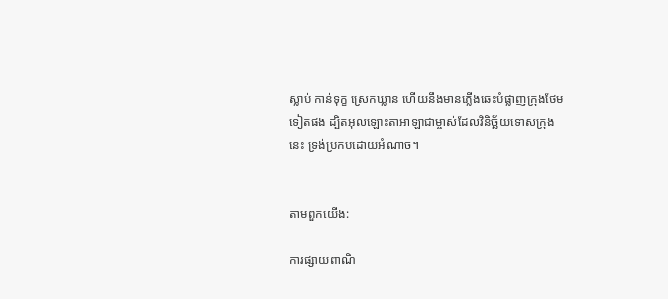ស្លាប់ កាន់ទុក្ខ ស្រេកឃ្លាន ហើយនឹងមានភ្លើងឆេះបំផ្លាញក្រុងថែមទៀតផង ដ្បិតអុលឡោះ‌តាអាឡាជាម្ចាស់ដែលវិនិច្ឆ័យទោសក្រុងនេះ ទ្រង់ប្រកបដោយអំណាច។


តាមពួកយើង:

ការផ្សាយពាណិ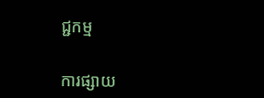ជ្ជកម្ម


ការផ្សាយ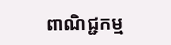ពាណិជ្ជកម្ម